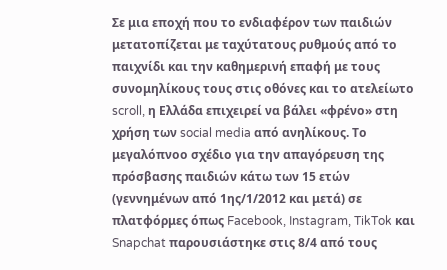Σε μια εποχή που το ενδιαφέρον των παιδιών μετατοπίζεται με ταχύτατους ρυθμούς από το παιχνίδι και την καθημερινή επαφή με τους συνομηλίκους τους στις οθόνες και το ατελείωτο scroll, η Ελλάδα επιχειρεί να βάλει «φρένο» στη χρήση των social media από ανηλίκους. Το μεγαλόπνοο σχέδιο για την απαγόρευση της πρόσβασης παιδιών κάτω των 15 ετών (γεννημένων από 1ης/1/2012 και μετά) σε πλατφόρμες όπως Facebook, Instagram, TikTok και Snapchat παρουσιάστηκε στις 8/4 από τους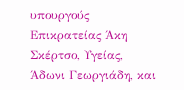υπουργούς Επικρατείας Άκη Σκέρτσο, Υγείας, Άδωνι Γεωργιάδη, και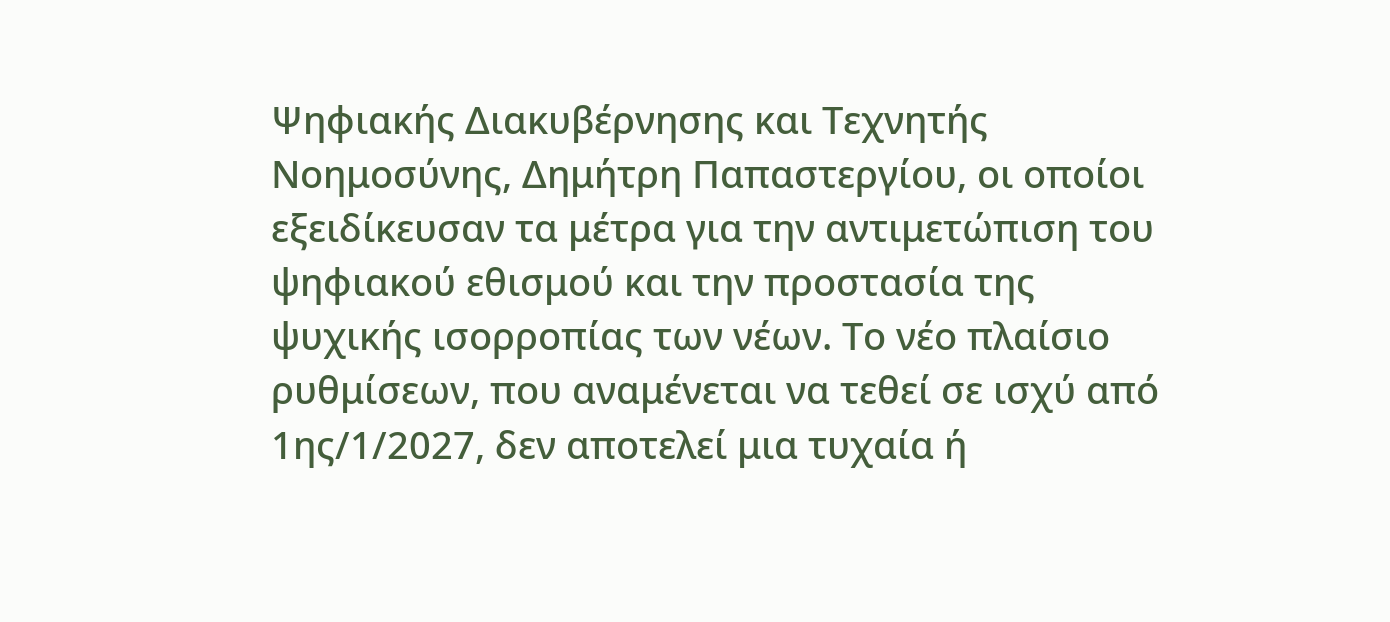Ψηφιακής Διακυβέρνησης και Τεχνητής Νοημοσύνης, Δημήτρη Παπαστεργίου, οι οποίοι εξειδίκευσαν τα μέτρα για την αντιμετώπιση του ψηφιακού εθισμού και την προστασία της ψυχικής ισορροπίας των νέων. Το νέο πλαίσιο ρυθμίσεων, που αναμένεται να τεθεί σε ισχύ από 1ης/1/2027, δεν αποτελεί μια τυχαία ή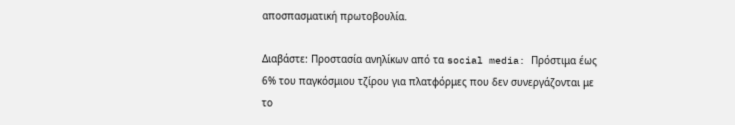αποσπασματική πρωτοβουλία.

Διαβάστε: Προστασία ανηλίκων από τα social media: Πρόστιμα έως 6% του παγκόσμιου τζίρου για πλατφόρμες που δεν συνεργάζονται με το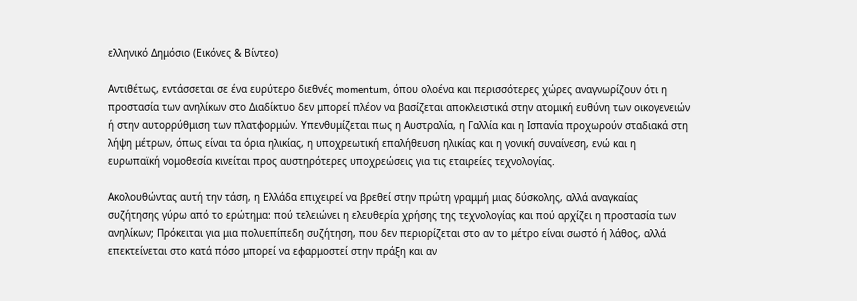ελληνικό Δημόσιο (Εικόνες & Βίντεο)

Αντιθέτως, εντάσσεται σε ένα ευρύτερο διεθνές momentum, όπου ολοένα και περισσότερες χώρες αναγνωρίζουν ότι η προστασία των ανηλίκων στο Διαδίκτυο δεν μπορεί πλέον να βασίζεται αποκλειστικά στην ατομική ευθύνη των οικογενειών ή στην αυτορρύθμιση των πλατφορμών. Υπενθυμίζεται πως η Αυστραλία, η Γαλλία και η Ισπανία προχωρούν σταδιακά στη λήψη μέτρων, όπως είναι τα όρια ηλικίας, η υποχρεωτική επαλήθευση ηλικίας και η γονική συναίνεση, ενώ και η ευρωπαϊκή νομοθεσία κινείται προς αυστηρότερες υποχρεώσεις για τις εταιρείες τεχνολογίας.

Ακολουθώντας αυτή την τάση, η Ελλάδα επιχειρεί να βρεθεί στην πρώτη γραμμή μιας δύσκολης, αλλά αναγκαίας συζήτησης γύρω από το ερώτημα: πού τελειώνει η ελευθερία χρήσης της τεχνολογίας και πού αρχίζει η προστασία των ανηλίκων; Πρόκειται για μια πολυεπίπεδη συζήτηση, που δεν περιορίζεται στο αν το μέτρο είναι σωστό ή λάθος, αλλά επεκτείνεται στο κατά πόσο μπορεί να εφαρμοστεί στην πράξη και αν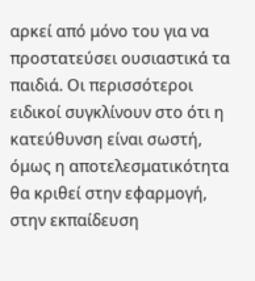αρκεί από μόνο του για να προστατεύσει ουσιαστικά τα παιδιά. Οι περισσότεροι ειδικοί συγκλίνουν στο ότι η κατεύθυνση είναι σωστή, όμως η αποτελεσματικότητα θα κριθεί στην εφαρμογή, στην εκπαίδευση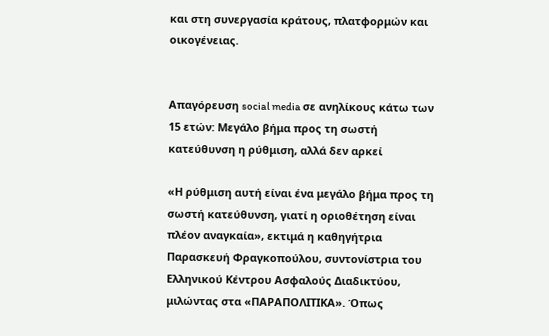και στη συνεργασία κράτους, πλατφορμών και οικογένειας.


Απαγόρευση social media σε ανηλίκους κάτω των 15 ετών: Μεγάλο βήμα προς τη σωστή κατεύθυνση η ρύθμιση, αλλά δεν αρκεί

«Η ρύθμιση αυτή είναι ένα μεγάλο βήμα προς τη σωστή κατεύθυνση, γιατί η οριοθέτηση είναι πλέον αναγκαία», εκτιμά η καθηγήτρια Παρασκευή Φραγκοπούλου, συντονίστρια του Ελληνικού Κέντρου Ασφαλούς Διαδικτύου, μιλώντας στα «ΠΑΡΑΠΟΛΙΤΙΚΑ». Όπως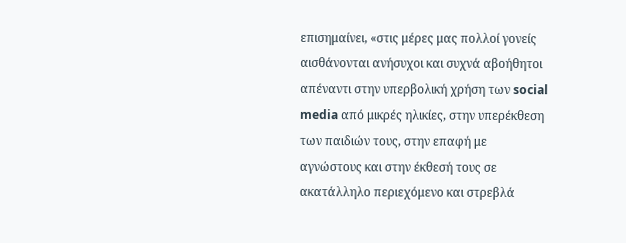επισημαίνει, «στις μέρες μας πολλοί γονείς αισθάνονται ανήσυχοι και συχνά αβοήθητοι απέναντι στην υπερβολική χρήση των social media από μικρές ηλικίες, στην υπερέκθεση των παιδιών τους, στην επαφή με αγνώστους και στην έκθεσή τους σε ακατάλληλο περιεχόμενο και στρεβλά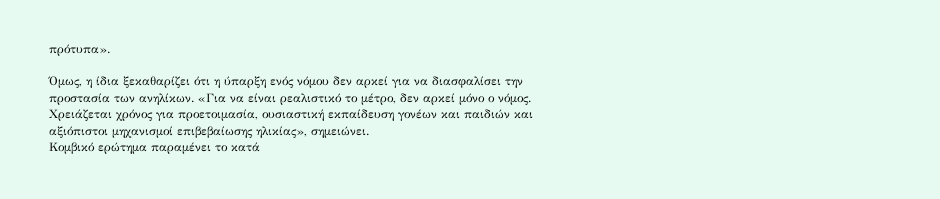πρότυπα».

Όμως, η ίδια ξεκαθαρίζει ότι η ύπαρξη ενός νόμου δεν αρκεί για να διασφαλίσει την προστασία των ανηλίκων. «Για να είναι ρεαλιστικό το μέτρο, δεν αρκεί μόνο ο νόμος. Χρειάζεται χρόνος για προετοιμασία, ουσιαστική εκπαίδευση γονέων και παιδιών και αξιόπιστοι μηχανισμοί επιβεβαίωσης ηλικίας», σημειώνει.
Κομβικό ερώτημα παραμένει το κατά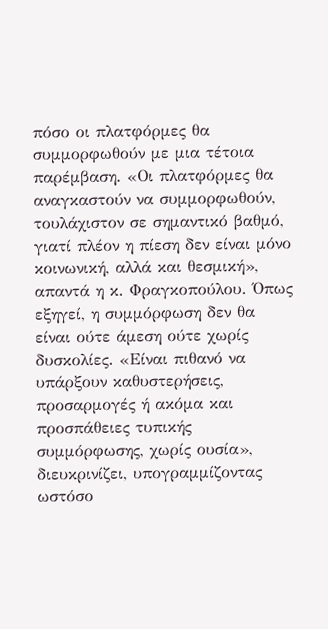πόσο οι πλατφόρμες θα συμμορφωθούν με μια τέτοια παρέμβαση. «Οι πλατφόρμες θα αναγκαστούν να συμμορφωθούν, τουλάχιστον σε σημαντικό βαθμό, γιατί πλέον η πίεση δεν είναι μόνο κοινωνική, αλλά και θεσμική», απαντά η κ. Φραγκοπούλου. Όπως εξηγεί, η συμμόρφωση δεν θα είναι ούτε άμεση ούτε χωρίς δυσκολίες. «Είναι πιθανό να υπάρξουν καθυστερήσεις, προσαρμογές ή ακόμα και προσπάθειες τυπικής συμμόρφωσης, χωρίς ουσία», διευκρινίζει, υπογραμμίζοντας ωστόσο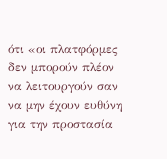ότι «οι πλατφόρμες δεν μπορούν πλέον να λειτουργούν σαν να µην έχουν ευθύνη για την προστασία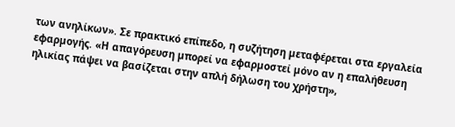των ανηλίκων». Σε πρακτικό επίπεδο, η συζήτηση µεταφέρεται στα εργαλεία εφαρµογής. «Η απαγόρευση µπορεί να εφαρµοστεί µόνο αν η επαλήθευση ηλικίας πάψει να βασίζεται στην απλή δήλωση του χρήστη»,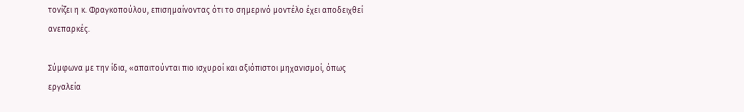τονίζει η κ. Φραγκοπούλου, επισηµαίνοντας ότι το σηµερινό µοντέλο έχει αποδειχθεί ανεπαρκές.

Σύµφωνα µε την ίδια, «απαιτούνται πιο ισχυροί και αξιόπιστοι µηχανισµοί, όπως εργαλεία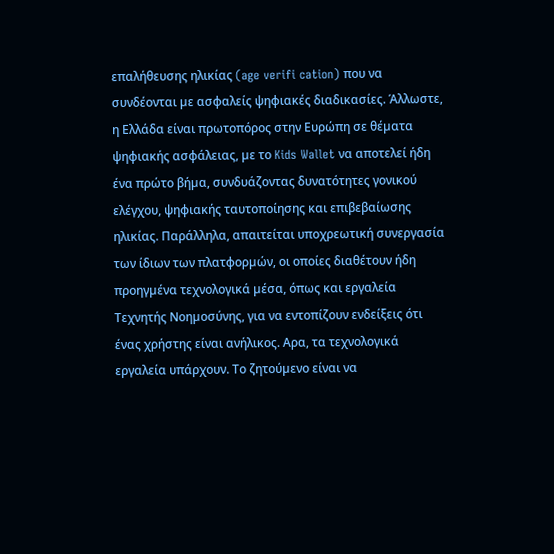επαλήθευσης ηλικίας (age verifi cation) που να συνδέονται µε ασφαλείς ψηφιακές διαδικασίες. Άλλωστε, η Ελλάδα είναι πρωτοπόρος στην Ευρώπη σε θέµατα ψηφιακής ασφάλειας, µε το Kids Wallet να αποτελεί ήδη ένα πρώτο βήµα, συνδυάζοντας δυνατότητες γονικού ελέγχου, ψηφιακής ταυτοποίησης και επιβεβαίωσης ηλικίας. Παράλληλα, απαιτείται υποχρεωτική συνεργασία των ίδιων των πλατφορµών, οι οποίες διαθέτουν ήδη προηγµένα τεχνολογικά µέσα, όπως και εργαλεία Τεχνητής Νοηµοσύνης, για να εντοπίζουν ενδείξεις ότι ένας χρήστης είναι ανήλικος. Αρα, τα τεχνολογικά εργαλεία υπάρχουν. Το ζητούµενο είναι να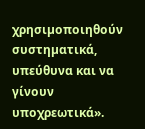χρησιµοποιηθούν συστηµατικά, υπεύθυνα και να γίνουν υποχρεωτικά».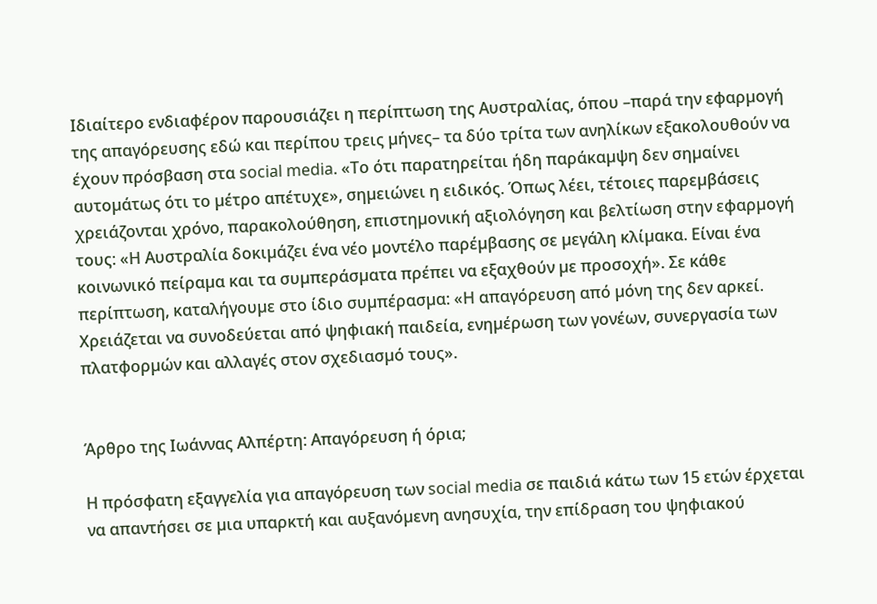Ιδιαίτερο ενδιαφέρον παρουσιάζει η περίπτωση της Αυστραλίας, όπου –παρά την εφαρµογή της απαγόρευσης εδώ και περίπου τρεις µήνες– τα δύο τρίτα των ανηλίκων εξακολουθούν να έχουν πρόσβαση στα social media. «Το ότι παρατηρείται ήδη παράκαµψη δεν σηµαίνει αυτοµάτως ότι το µέτρο απέτυχε», σηµειώνει η ειδικός. Όπως λέει, τέτοιες παρεµβάσεις χρειάζονται χρόνο, παρακολούθηση, επιστηµονική αξιολόγηση και βελτίωση στην εφαρµογή τους: «Η Αυστραλία δοκιµάζει ένα νέο µοντέλο παρέµβασης σε µεγάλη κλίµακα. Είναι ένα κοινωνικό πείραµα και τα συµπεράσµατα πρέπει να εξαχθούν µε προσοχή». Σε κάθε περίπτωση, καταλήγουµε στο ίδιο συµπέρασµα: «Η απαγόρευση από µόνη της δεν αρκεί. Χρειάζεται να συνοδεύεται από ψηφιακή παιδεία, ενηµέρωση των γονέων, συνεργασία των πλατφορµών και αλλαγές στον σχεδιασµό τους».


Άρθρο της Ιωάννας Αλπέρτη: Απαγόρευση ή όρια;

Η πρόσφατη εξαγγελία για απαγόρευση των social media σε παιδιά κάτω των 15 ετών έρχεται να απαντήσει σε µια υπαρκτή και αυξανόµενη ανησυχία, την επίδραση του ψηφιακού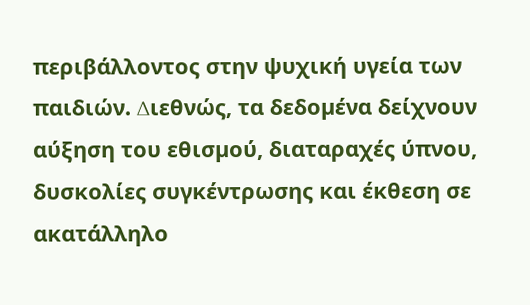περιβάλλοντος στην ψυχική υγεία των παιδιών. ∆ιεθνώς, τα δεδοµένα δείχνουν αύξηση του εθισµού, διαταραχές ύπνου, δυσκολίες συγκέντρωσης και έκθεση σε ακατάλληλο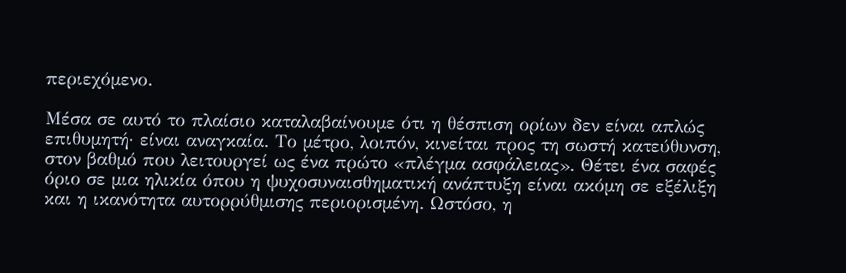περιεχόµενο.

Μέσα σε αυτό το πλαίσιο καταλαβαίνουµε ότι η θέσπιση ορίων δεν είναι απλώς επιθυµητή· είναι αναγκαία. Το µέτρο, λοιπόν, κινείται προς τη σωστή κατεύθυνση, στον βαθµό που λειτουργεί ως ένα πρώτο «πλέγµα ασφάλειας». Θέτει ένα σαφές όριο σε µια ηλικία όπου η ψυχοσυναισθηµατική ανάπτυξη είναι ακόµη σε εξέλιξη και η ικανότητα αυτορρύθµισης περιορισµένη. Ωστόσο, η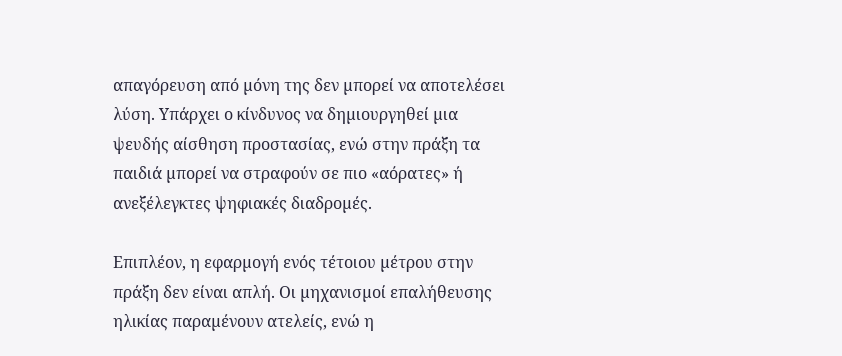απαγόρευση από µόνη της δεν µπορεί να αποτελέσει λύση. Υπάρχει ο κίνδυνος να δηµιουργηθεί µια ψευδής αίσθηση προστασίας, ενώ στην πράξη τα παιδιά µπορεί να στραφούν σε πιο «αόρατες» ή ανεξέλεγκτες ψηφιακές διαδροµές.

Επιπλέον, η εφαρµογή ενός τέτοιου µέτρου στην πράξη δεν είναι απλή. Οι µηχανισµοί επαλήθευσης ηλικίας παραµένουν ατελείς, ενώ η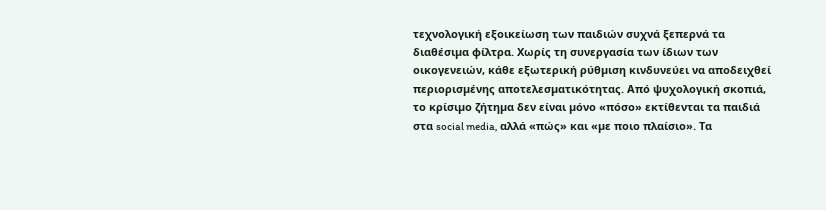τεχνολογική εξοικείωση των παιδιών συχνά ξεπερνά τα διαθέσιµα φίλτρα. Χωρίς τη συνεργασία των ίδιων των οικογενειών, κάθε εξωτερική ρύθµιση κινδυνεύει να αποδειχθεί περιορισµένης αποτελεσµατικότητας. Από ψυχολογική σκοπιά, το κρίσιµο ζήτηµα δεν είναι µόνο «πόσο» εκτίθενται τα παιδιά στα social media, αλλά «πώς» και «µε ποιο πλαίσιο». Τα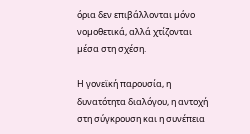όρια δεν επιβάλλονται µόνο νοµοθετικά, αλλά χτίζονται µέσα στη σχέση.

Η γονεϊκή παρουσία, η δυνατότητα διαλόγου, η αντοχή στη σύγκρουση και η συνέπεια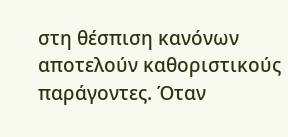στη θέσπιση κανόνων αποτελούν καθοριστικούς παράγοντες. Όταν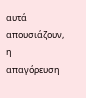αυτά απουσιάζουν, η απαγόρευση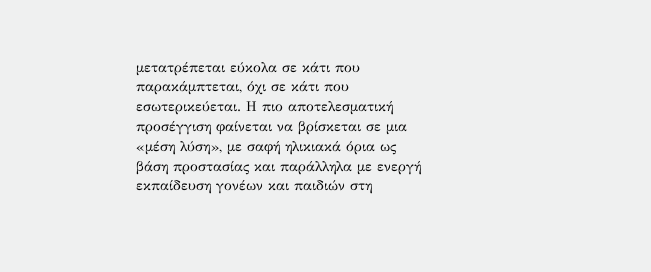µετατρέπεται εύκολα σε κάτι που παρακάµπτεται, όχι σε κάτι που εσωτερικεύεται. Η πιο αποτελεσµατική προσέγγιση φαίνεται να βρίσκεται σε µια «µέση λύση», µε σαφή ηλικιακά όρια ως βάση προστασίας και παράλληλα µε ενεργή εκπαίδευση γονέων και παιδιών στη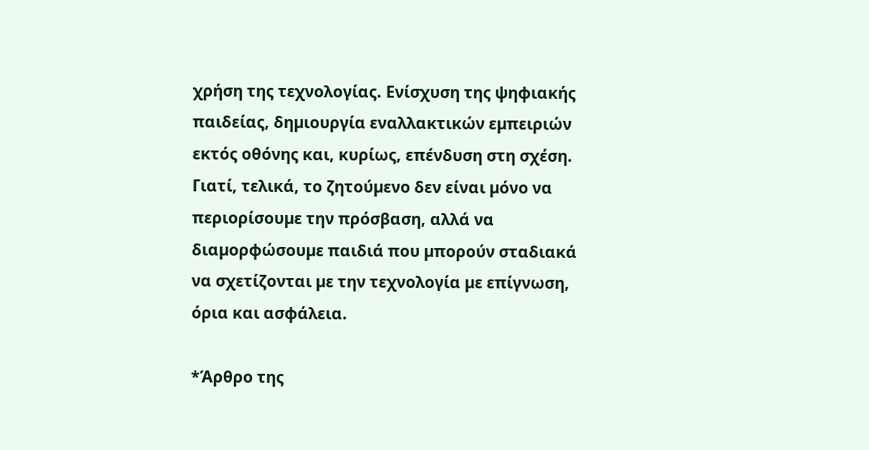χρήση της τεχνολογίας. Ενίσχυση της ψηφιακής παιδείας, δηµιουργία εναλλακτικών εµπειριών εκτός οθόνης και, κυρίως, επένδυση στη σχέση. Γιατί, τελικά, το ζητούµενο δεν είναι µόνο να περιορίσουµε την πρόσβαση, αλλά να διαµορφώσουµε παιδιά που µπορούν σταδιακά να σχετίζονται µε την τεχνολογία µε επίγνωση, όρια και ασφάλεια.

*Άρθρο της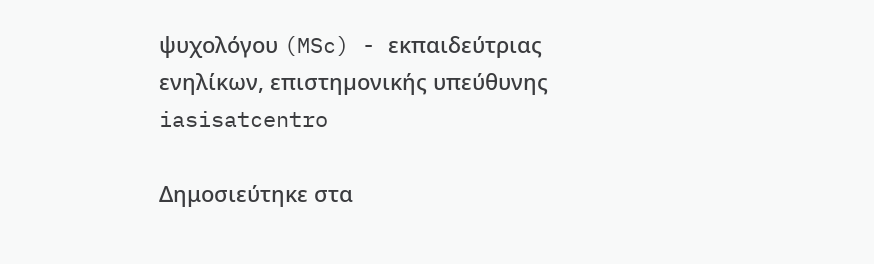ψυχολόγου (MSc) - εκπαιδεύτριας ενηλίκων, επιστηµονικής υπεύθυνης iasisatcentro

Δημοσιεύτηκε στα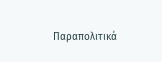Παραπολιτικά